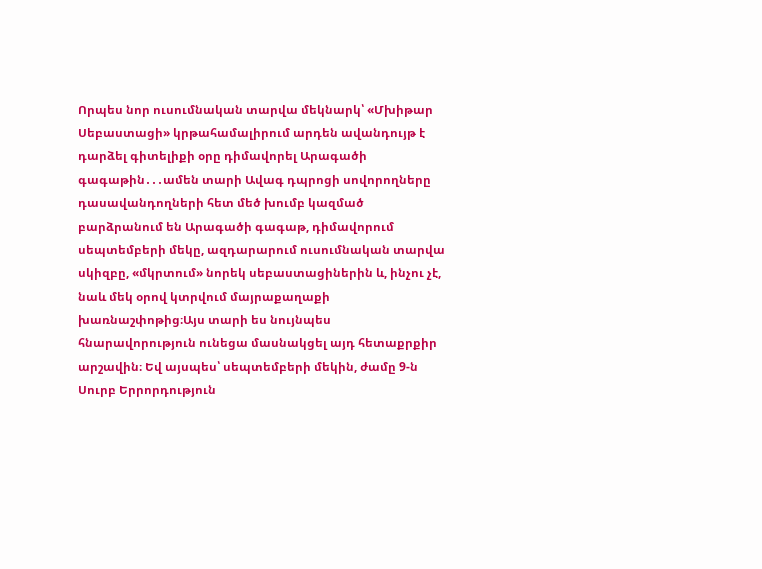Որպես նոր ուսումնական տարվա մեկնարկ՝ «Մխիթար Սեբաստացի» կրթահամալիրում արդեն ավանդույթ է դարձել գիտելիքի օրը դիմավորել Արագածի գագաթին․․․ամեն տարի Ավագ դպրոցի սովորողները դասավանդողների հետ մեծ խումբ կազմած բարձրանում են Արագածի գագաթ, դիմավորում սեպտեմբերի մեկը, ազդարարում ուսումնական տարվա սկիզբը, «մկրտում» նորեկ սեբաստացիներին և, ինչու չէ, նաև մեկ օրով կտրվում մայրաքաղաքի խառնաշփոթից։Այս տարի ես նույնպես հնարավորություն ունեցա մասնակցել այդ հետաքրքիր արշավին։ Եվ այսպես՝ սեպտեմբերի մեկին, ժամը 9-ն Սուրբ Երրորդություն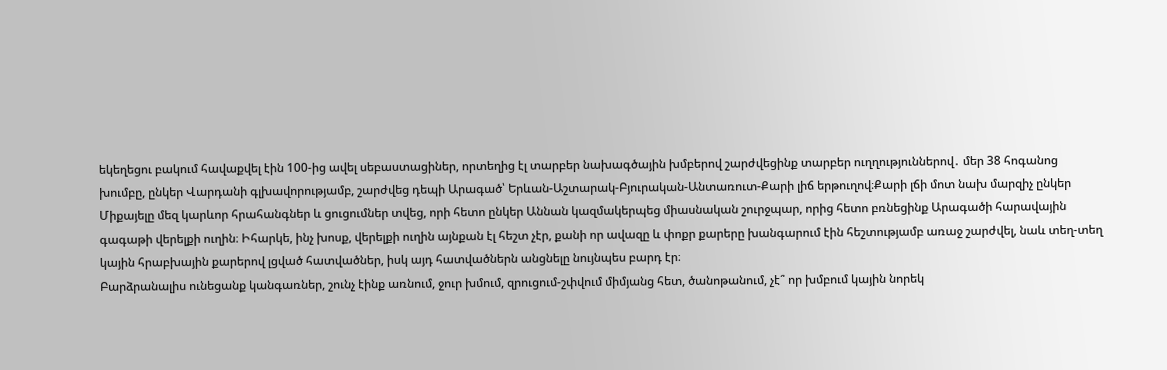եկեղեցու բակում հավաքվել էին 100-ից ավել սեբաստացիներ, որտեղից էլ տարբեր նախագծային խմբերով շարժվեցինք տարբեր ուղղություններով․ մեր 38 հոգանոց խումբը, ընկեր Վարդանի գլխավորությամբ, շարժվեց դեպի Արագած՝ Երևան-Աշտարակ-Բյուրական-Անտառուտ-Քարի լիճ երթուղով։Քարի լճի մոտ նախ մարզիչ ընկեր Միքայելը մեզ կարևոր հրահանգներ և ցուցումներ տվեց, որի հետո ընկեր Աննան կազմակերպեց միասնական շուրջպար, որից հետո բռնեցինք Արագածի հարավային գագաթի վերելքի ուղին։ Իհարկե, ինչ խոսք, վերելքի ուղին այնքան էլ հեշտ չէր, քանի որ ավազը և փոքր քարերը խանգարում էին հեշտությամբ առաջ շարժվել, նաև տեղ-տեղ կային հրաբխային քարերով լցված հատվածներ, իսկ այդ հատվածներն անցնելը նույնպես բարդ էր։
Բարձրանալիս ունեցանք կանգառներ, շունչ էինք առնում, ջուր խմում, զրուցում-շփվում միմյանց հետ, ծանոթանում, չէ՞ որ խմբում կային նորեկ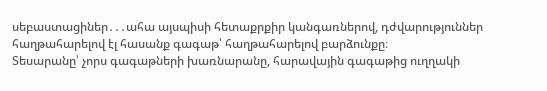սեբաստացիներ․․․ահա այսպիսի հետաքրքիր կանգառներով, դժվարություններ հաղթահարելով էլ հասանք գագաթ՝ հաղթահարելով բարձունքը։
Տեսարանը՝ չորս գագաթների խառնարանը, հարավային գագաթից ուղղակի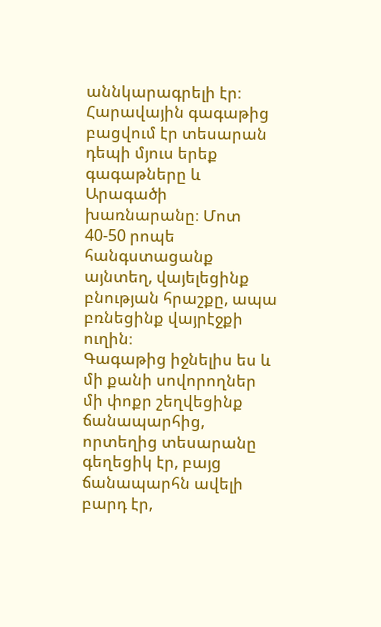աննկարագրելի էր։ Հարավային գագաթից բացվում էր տեսարան դեպի մյուս երեք գագաթները և Արագածի խառնարանը։ Մոտ 40-50 րոպե հանգստացանք այնտեղ, վայելեցինք բնության հրաշքը, ապա բռնեցինք վայրէջքի ուղին։
Գագաթից իջնելիս ես և մի քանի սովորողներ մի փոքր շեղվեցինք ճանապարհից, որտեղից տեսարանը գեղեցիկ էր, բայց ճանապարհն ավելի բարդ էր,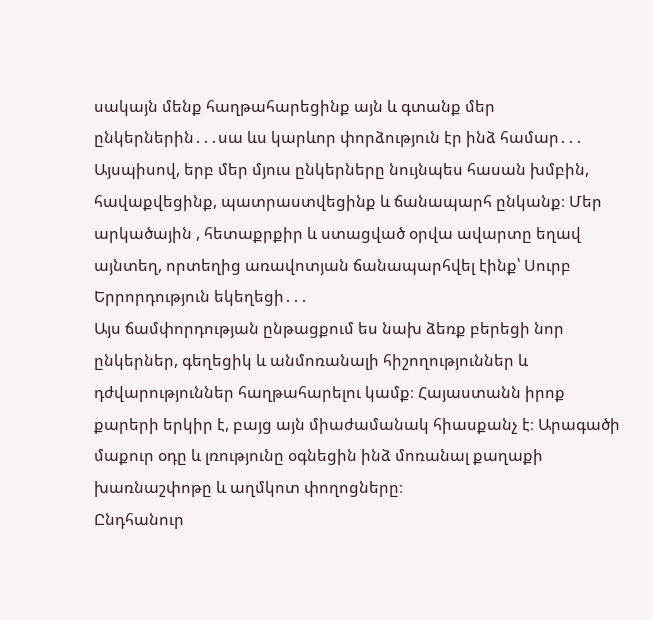սակայն մենք հաղթահարեցինք այն և գտանք մեր ընկերներին․․․սա ևս կարևոր փորձություն էր ինձ համար․․․
Այսպիսով, երբ մեր մյուս ընկերները նույնպես հասան խմբին, հավաքվեցինք, պատրաստվեցինք և ճանապարհ ընկանք։ Մեր արկածային , հետաքրքիր և ստացված օրվա ավարտը եղավ այնտեղ, որտեղից առավոտյան ճանապարհվել էինք՝ Սուրբ Երրորդություն եկեղեցի․․․
Այս ճամփորդության ընթացքում ես նախ ձեռք բերեցի նոր ընկերներ, գեղեցիկ և անմոռանալի հիշողություններ և դժվարություններ հաղթահարելու կամք։ Հայաստանն իրոք քարերի երկիր է, բայց այն միաժամանակ հիասքանչ է։ Արագածի մաքուր օդը և լռությունը օգնեցին ինձ մոռանալ քաղաքի խառնաշփոթը և աղմկոտ փողոցները։
Ընդհանուր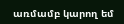առմամբ կարող եմ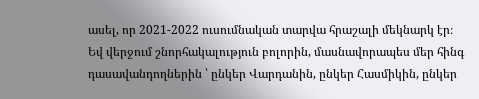ասել, որ 2021-2022 ուսումնական տարվա հրաշալի մեկնարկ էր։
Եվ վերջում շնորհակալություն բոլորին, մասնավորապես մեր հինգ դասավանդողներին ՝ ընկեր Վարդանին, ընկեր Հասմիկին, ընկեր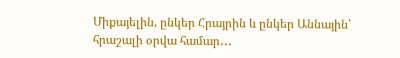Միքայելին, ընկեր Հրայրին և ընկեր Աննային՝ հրաշալի օրվա համար․․․